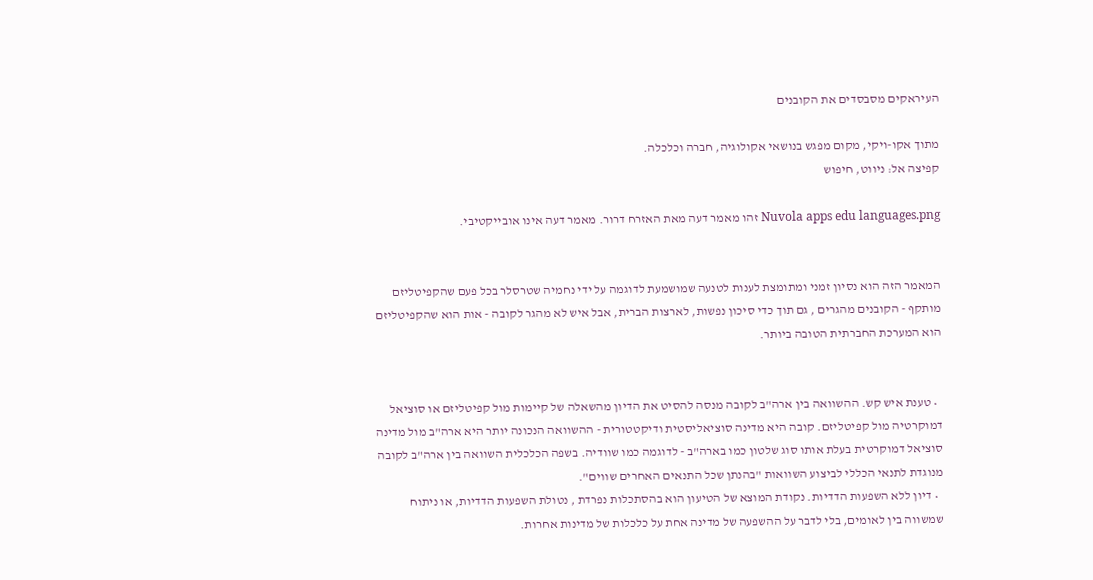העיראקים מסבסדים את הקובנים

מתוך אקו-ויקי, מקום מפגש בנושאי אקולוגיה, חברה וכלכלה.
קפיצה אל: ניווט, חיפוש

Nuvola apps edu languages.png זהו מאמר דעה מאת האזרח דרור. מאמר דעה אינו אובייקטיבי.


המאמר הזה הוא נסיון זמני ומתומצת לענות לטנעה שמושמעת לדוגמה על ידי נחמיה שטרסלר בכל פעם שהקפיטליזם מותקף - הקובנים מהגרים , גם תוך כדי סיכון נפשות, לארצות הברית, אבל איש לא מהגר לקובה - אות הוא שהקפיטליזם הוא המערכת החברתית הטובה ביותר.


  • טענת איש קש. ההשוואה בין ארה"ב לקובה מנסה להסיט את הדיון מהשאלה של קיימות מול קפיטליזם או סוציאל דמוקרטיה מול קפיטליזם. קובה היא מדינה סוציאליסטית ודיקטטורית - ההשוואה הנכונה יותר היא ארה"ב מול מדינה סוציאל דמוקרטית בעלת אותו סוג שלטון כמו בארה"ב - לדוגמה כמו שוודיה. בשפה הכלכלית השוואה בין ארה"ב לקובה מנוגדת לתנאי הכללי לביצוע השוואות "בהנתן שכל התנאים האחרים שווים".
  • דיון ללא השפעות הדדיות. נקודת המוצא של הטיעון הוא בהסתכלות נפרדת , נטולת השפעות הדדיות, או ניתוח שמשווה בין לאומים, בלי לדבר על ההשפעה של מדינה אחת על כלכלות של מדינות אחרות.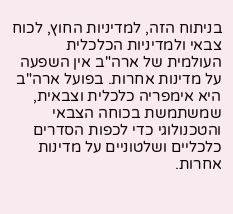בניתוח הזה, למדיניות החוץ, לכוח צבאי ולמדיניות הכלכלית העולמית של ארה"ב אין השפעה על מדינות אחרות. בפועל ארה"ב היא אימפריה כלכלית וצבאית, שמשתמשת בכוחה הצבאי והטכנולוגי כדי לכפות הסדרים כלכליים ושלטוניים על מדינות אחרות.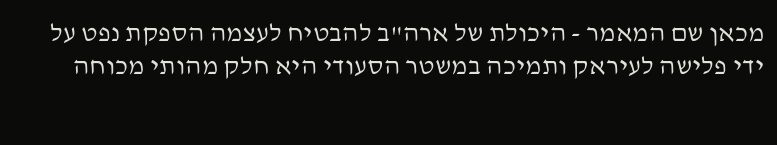מכאן שם המאמר - היכולת של ארה"ב להבטיח לעצמה הספקת נפט על ידי פלישה לעיראק ותמיכה במשטר הסעודי היא חלק מהותי מכוחה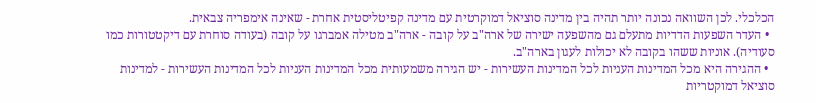הכלכלי. לכן השוואה נכונה יותר תהיה בין מדינה סוציאל דמוקרטית עם מדינה קפיטליסטית אחרת - שאינה אימפריה צבאית.
  • העדר השפעות הדדיות מתעלם גם מהשפעה ישירה של ארה"ב על קובה - ארה"ב מטילה אמברגו על קובה (בעודה סוחרת עם דיקטטורות כמו סעודיה). אוניות ששהו בקובה לא יכולות לעגון בארה"ב.
  • ההגירה היא מכל המדינות העניות לכל המדינות העשירות - יש הגירה משמעותית מכל המדינות העניות לכל המדינות העשירות - למדינות סוציאל דמוקטריות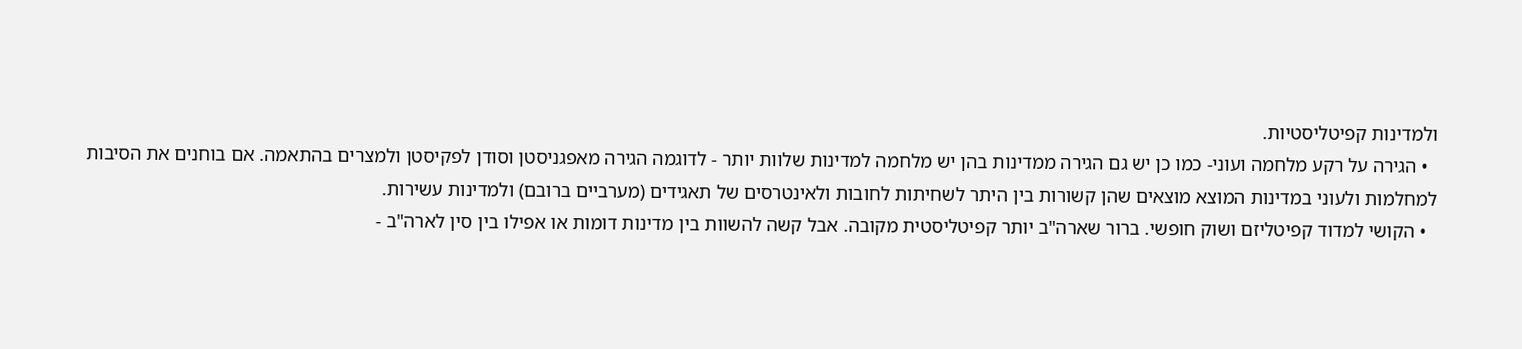ולמדינות קפיטליסטיות.
  • הגירה על רקע מלחמה ועוני- כמו כן יש גם הגירה ממדינות בהן יש מלחמה למדינות שלוות יותר - לדוגמה הגירה מאפגניסטן וסודן לפקיסטן ולמצרים בהתאמה. אם בוחנים את הסיבות למחלמות ולעוני במדינות המוצא מוצאים שהן קשורות בין היתר לשחיתות לחובות ולאינטרסים של תאגידים (מערביים ברובם) ולמדינות עשירות.
  • הקושי למדוד קפיטליזם ושוק חופשי. ברור שארה"ב יותר קפיטליסטית מקובה. אבל קשה להשוות בין מדינות דומות או אפילו בין סין לארה"ב -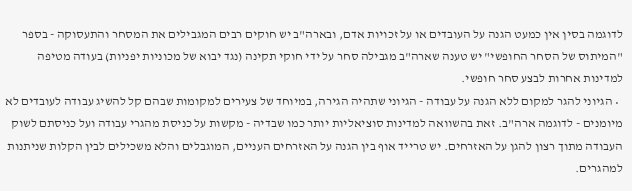לדוגמה בסין אין כמעט הגנה על העובדים או על זכויות אדם, ובארה"ב יש חוקים רבים המגבילים את המסחר והתעסוקה - בספר "המיתוס של הסחר החופשי" יש טענה שארה"ב מגבילה סחר על ידי חוקי תקינה (נגד יבוא של מכוניות יפניות) בעודה מטיפה למדינות אחרות לבצע סחר חופשי.
  • הגיוני להגר למקום ללא הגנה על עבודה - הגיוני שתהיה הגירה, במיוחד של צעירים למקומות שבהם קל להשיג עבודה לעובדים לא מיומנים - לדוגמה ארה"ב. זאת בהשוואה למדינות סוציאליות יותר כמו שבדיה - מקשות על כניסת מהגרי עבודה ועל כניסתם לשוק העבודה מתוך רצון להגן על האזרחים. יש טרייד אוף בין הגנה על האזרחים העניים, המוגבלים והלא משכילים לבין הקלות שניתנות למהגרים.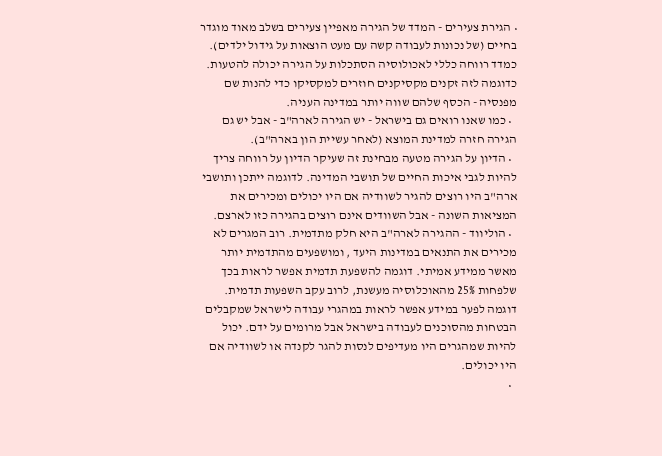• הגירת צעירים - המדד של הגירה מאפיין צעירים בשלב מאוד מוגדר בחיים (של נכונות לעבודה קשה עם מעט הוצאות על גידול ילדים). כמדד רווחה כללי לאכולוסיה הסתכלות על הגירה יכולה להטעות. כדוגמה לזה זקנים מקסיקנים חוזרים למקסיקו כדי להנות שם מפנסיה - הכסף שלהם שווה יותר במדינה העניה.
  • כמו שאנו רואים גם בישראל - יש הגירה לארה"ב - אבל יש גם הגירה חזרה למדינת המוצא (לאחר עשיית הון בארה"ב).
  • הדיון על הגירה מטעה מבחינת זה שעיקר הדיון על רווחה צריך להיות לגבי איכות החיים של תושבי המדינה. לדוגמה ייתכן ותושבי ארה"ב היו רוצים להגיר לשוודיה אם היו יכולים ומכירים את המציאות השונה - אבל השוודים אינם רוצים בהגירה כזו לארצם.
  • הוליווד - ההגירה לארה"ב היא חלק מתדמית. רוב המגרים לא מכירים את התנאים במדינות היעד , ומושפעים מהתדמית יותר מאשר ממידע אמיתי. דוגמה להשפעת תדמית אפשר לראות בכך שלפחות 25% מהאוכלוסיה מעשנת, לרוב עקב השפעות תדמית. דוגמה לפער במידע אפשר לראות במהגרי עבודה לישראל שמקבלים הבטחות מהסוכנים לעבודה בישראל אבל מרומים על ידם. יכול להיות שמהגרים היו מעדיפים לנסות להגר לקנדה או לשוודיה אם היו יכולים.
  •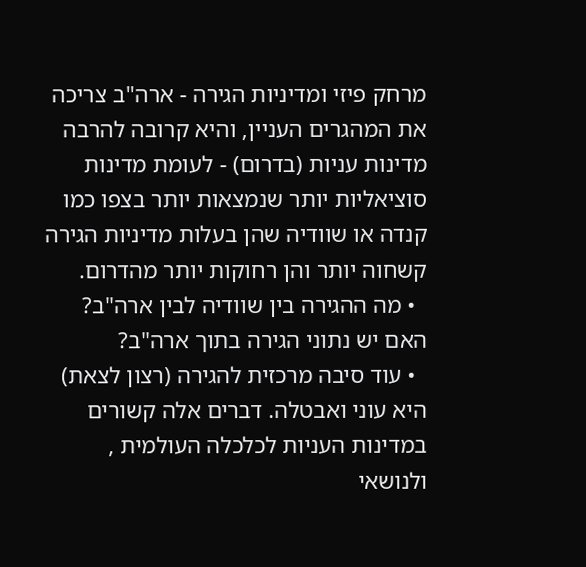מרחק פיזי ומדיניות הגירה - ארה"ב צריכה את המהגרים העניין, והיא קרובה להרבה מדינות עניות (בדרום) - לעומת מדינות סוציאליות יותר שנמצאות יותר בצפו כמו קנדה או שוודיה שהן בעלות מדיניות הגירה קשחוה יותר והן רחוקות יותר מהדרום.
  • מה ההגירה בין שוודיה לבין ארה"ב? האם יש נתוני הגירה בתוך ארה"ב?
  • עוד סיבה מרכזית להגירה (רצון לצאת) היא עוני ואבטלה. דברים אלה קשורים במדינות העניות לכלכלה העולמית , ולנושאי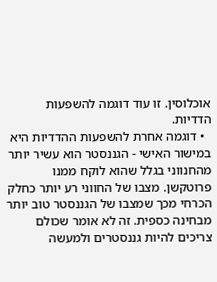אוכלוסין. זו עוד דוגמה להשפעות הדדיות.
  • דוגמה אחרת להשפעות ההדדיות היא במישור האישי - הגננסטר הוא עשיר יותר מהחנווני בגלל שהוא לוקח ממנו פרוטקשן. מצבו של החווני רע יותר כחלק הכרחי מכך שמצבו של הגננסטר טוב יותר מבחינה כספית. זה לא אומר שכולם צריכים להיות גננסטרים ולמעשה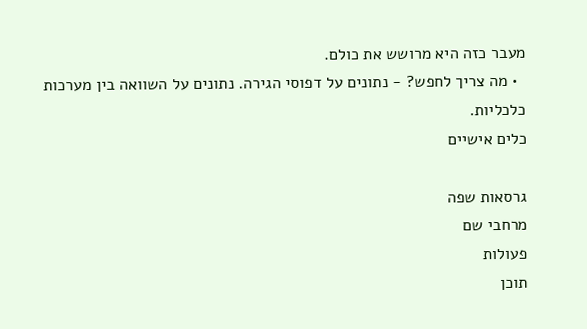מעבר כזה היא מרושש את כולם.
  • מה צריך לחפש? - נתונים על דפוסי הגירה. נתונים על השוואה בין מערכות כלכליות.
כלים אישיים

גרסאות שפה
מרחבי שם
פעולות
תוכן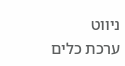ניווט
ערכת כלים